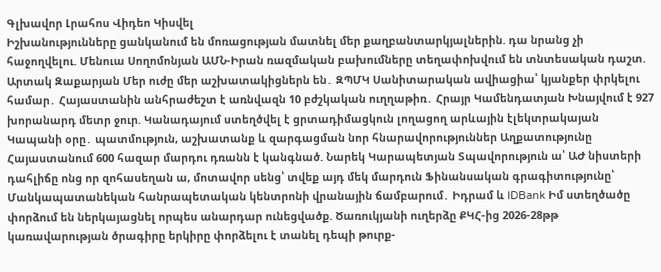Գլխավոր Լրահոս Վիդեո Կիսվել
Իշխանությունները ցանկանում են մոռացության մատնել մեր քաղբանտարկյալներին. դա նրանց չի հաջողվելու. Մենուա Սողոմոնյան ԱՄՆ-Իրան ռազմական բախումները տեղափոխվում են տնտեսական դաշտ. Արտակ Զաքարյան Մեր ուժը մեր աշխատակիցներն են․ ԶՊՄԿ Սանիտարական ավիացիա՝ կյանքեր փրկելու համար․ Հայաստանին անհրաժեշտ է առնվազն 10 բժշկական ուղղաթիռ․ Հրայր Կամենդատյան Խնայվում է 927 խորանարդ մետր ջուր. Կանադայում ստեղծվել է ցրտադիմացկուն լողացող արևային էլեկտրակայան Կապանի օրը․ պատմություն, աշխատանք և զարգացման նոր հնարավորություններ Աղքատությունը Հայաստանում 600 հազար մարդու դռանն է կանգնած. Նարեկ Կարապետյան Տպավորություն ա՝ ԱԺ նիստերի դահլիճը ոնց որ զոհասեղան ա, մոտավոր սենց՝ տվեք այդ մեկ մարդուն Ֆինանսական գրագիտությունը՝ Մանկապատանեկան հանրապետական կենտրոնի վրանային ճամբարում․ Իդրամ և IDBank Իմ ստեղծածը փորձում են ներկայացնել որպես անարդար ունեցվածք. Ծառուկյանի ուղերձը ՔԿՀ-ից 2026-28թթ կառավարության ծրագիրը երկիրը փորձելու է տանել դեպի թուրք-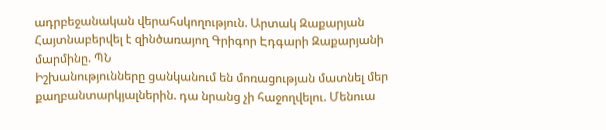ադրբեջանական վերահսկողություն. Արտակ Զաքարյան Հայտնաբերվել է զինծառայող Գրիգոր Էդգարի Զաքարյանի մարմինը. ՊՆ
Իշխանությունները ցանկանում են մոռացության մատնել մեր քաղբանտարկյալներին. դա նրանց չի հաջողվելու. Մենուա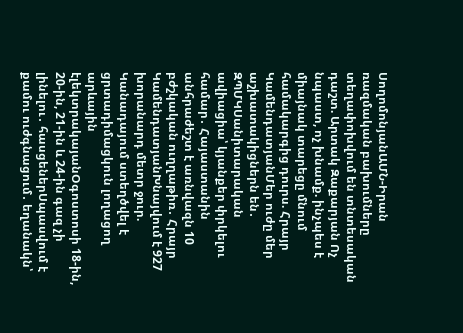ՍողոմոնյանԱՄՆ-Իրան ռազմական բախումները տեղափոխվում են տնտեսական դաշտ. Արտակ Զաքարյան Ոչ նպաստ, ոչ խնամք. ինչպես է միայնակ տարեցը մնում համակարգից դուրս. Հրայր ԿամենդատյանՄեր ուժը մեր աշխատակիցներն են․ ԶՊՄԿՍանիտարական ավիացիա՝ կյանքեր փրկելու համար․ Հայաստանին անհրաժեշտ է առնվազն 10 բժշկական ուղղաթիռ․ Հրայր ԿամենդատյանԽնայվում է 927 խորանարդ մետր ջուր. Կանադայում ստեղծվել է ցրտադիմացկուն լողացող արևային էլեկտրակայանՕգոստոսի 18-ին, 20-ին, 21-ին և 24-ին գազ չի լինելու․ հասցեներՍպասվում է քամու ուժգնացում․ եղանակն՝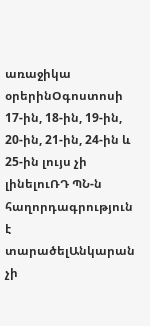առաջիկա օրերինՕգոստոսի 17-ին, 18-ին, 19-ին, 20-ին, 21-ին, 24-ին և 25-ին լույս չի լինելուՌԴ ՊՆ-ն հաղորդագրություն է տարածելԱնկարան չի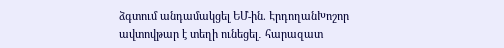ձգտում անդամակցել ԵՄ-ին. ԷրդողանԽոշոր ավտովթար է տեղի ունեցել․ հարազատ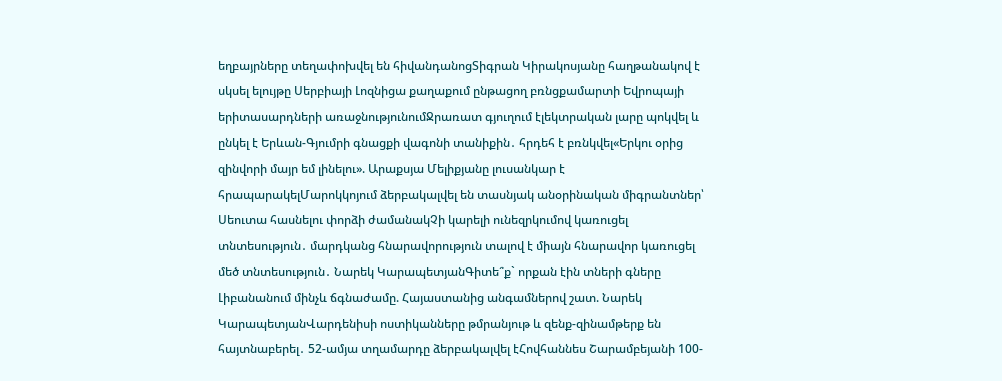եղբայրները տեղափոխվել են հիվանդանոցՏիգրան Կիրակոսյանը հաղթանակով է սկսել ելույթը Սերբիայի Լոզնիցա քաղաքում ընթացող բռնցքամարտի Եվրոպայի երիտասարդների առաջնությունումՋրառատ գյուղում էլեկտրական լարը պոկվել և ընկել է Երևան-Գյումրի գնացքի վագոնի տանիքին․ հրդեհ է բռնկվել«Երկու օրից զինվորի մայր եմ լինելու». Արաքսյա Մելիքյանը լուսանկար է հրապարակելՄարոկկոյում ձերբակալվել են տասնյակ անօրինական միգրանտներ՝ Սեուտա հասնելու փորձի ժամանակՉի կարելի ունեզրկումով կառուցել տնտեսություն․ մարդկանց հնարավորություն տալով է միայն հնարավոր կառուցել մեծ տնտեսություն․ Նարեկ ԿարապետյանԳիտե՞ք` որքան էին տների գները Լիբանանում մինչև ճգնաժամը. Հայաստանից անգամներով շատ. Նարեկ ԿարապետյանՎարդենիսի ոստիկանները թմրանյութ և զենք-զինամթերք են հայտնաբերել․ 52-ամյա տղամարդը ձերբակալվել էՀովհաննես Շարամբեյանի 100-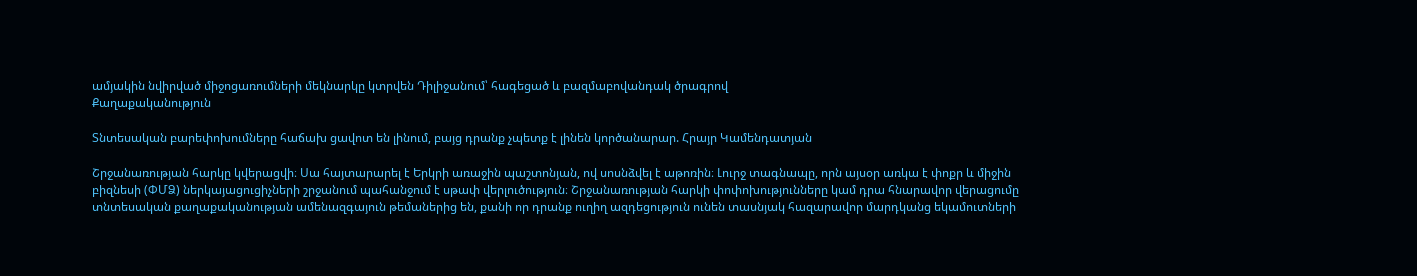ամյակին նվիրված միջոցառումների մեկնարկը կտրվեն Դիլիջանում՝ հագեցած և բազմաբովանդակ ծրագրով
Քաղաքականություն

Տնտեսական բարեփոխումները հաճախ ցավոտ են լինում, բայց դրանք չպետք է լինեն կործանարար. Հրայր Կամենդատյան

Շրջանառության հարկը կվերացվի։ Սա հայտարարել է Երկրի առաջին պաշտոնյան, ով սոսնձվել է աթոռին։ Լուրջ տագնապը, որն այսօր առկա է փոքր և միջին բիզնեսի (ՓՄՁ) ներկայացուցիչների շրջանում պահանջում է սթափ վերլուծություն։ Շրջանառության հարկի փոփոխությունները կամ դրա հնարավոր վերացումը տնտեսական քաղաքականության ամենազգայուն թեմաներից են, քանի որ դրանք ուղիղ ազդեցություն ունեն տասնյակ հազարավոր մարդկանց եկամուտների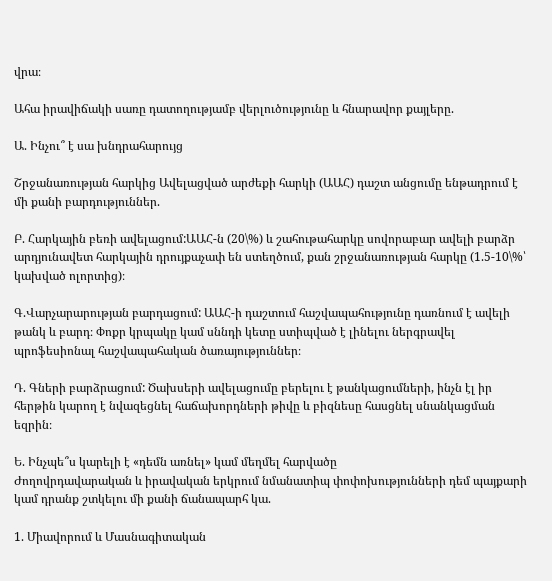վրա։

Ահա իրավիճակի սառը դատողությամբ վերլուծությունը և հնարավոր քայլերը.

Ա. Ինչու՞ է սա խնդրահարույց

Շրջանառության հարկից Ավելացված արժեքի հարկի (ԱԱՀ) դաշտ անցումը ենթադրում է մի քանի բարդություններ.

Բ. Հարկային բեռի ավելացում:ԱԱՀ-ն (20\%) և շահութահարկը սովորաբար ավելի բարձր արդյունավետ հարկային դրույքաչափ են ստեղծում, քան շրջանառության հարկը (1.5-10\%՝ կախված ոլորտից)։

Գ.Վարչարարության բարդացում: ԱԱՀ-ի դաշտում հաշվապահությունը դառնում է ավելի թանկ և բարդ։ Փոքր կրպակը կամ սննդի կետը ստիպված է լինելու ներգրավել պրոֆեսիոնալ հաշվապահական ծառայություններ։

Դ. Գների բարձրացում: Ծախսերի ավելացումը բերելու է թանկացումների, ինչն էլ իր հերթին կարող է նվազեցնել հաճախորդների թիվը և բիզնեսը հասցնել սնանկացման եզրին։

Ե. Ինչպե՞ս կարելի է «դեմն առնել» կամ մեղմել հարվածը
Ժողովրդավարական և իրավական երկրում նմանատիպ փոփոխությունների դեմ պայքարի կամ դրանք շտկելու մի քանի ճանապարհ կա.

1. Միավորում և Մասնագիտական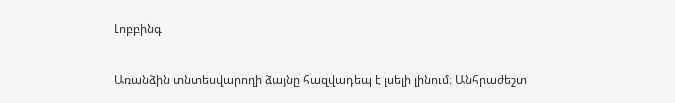Լոբբինգ

Առանձին տնտեսվարողի ձայնը հազվադեպ է լսելի լինում։ Անհրաժեշտ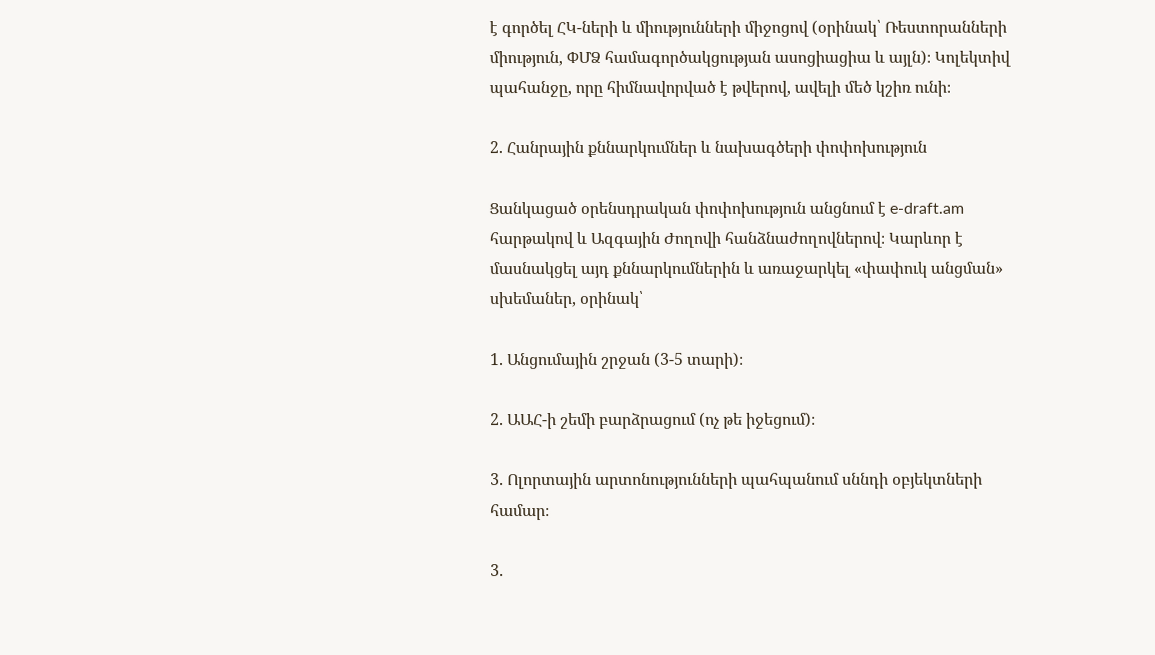է գործել ՀԿ-ների և միությունների միջոցով (օրինակ՝ Ռեստորանների միություն, ՓՄՁ համագործակցության ասոցիացիա և այլն)։ Կոլեկտիվ պահանջը, որը հիմնավորված է թվերով, ավելի մեծ կշիռ ունի։

2. Հանրային քննարկումներ և նախագծերի փոփոխություն

Ցանկացած օրենսդրական փոփոխություն անցնում է e-draft.am հարթակով և Ազգային Ժողովի հանձնաժողովներով։ Կարևոր է մասնակցել այդ քննարկումներին և առաջարկել «փափուկ անցման» սխեմաներ, օրինակ՝

1. Անցումային շրջան (3-5 տարի)։

2. ԱԱՀ-ի շեմի բարձրացում (ոչ թե իջեցում)։

3. Ոլորտային արտոնությունների պահպանում սննդի օբյեկտների համար։

3.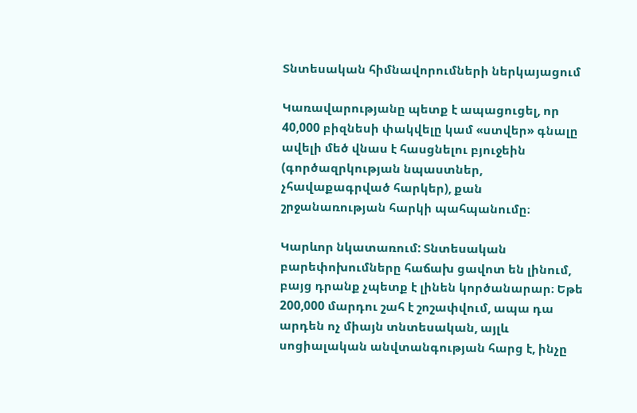Տնտեսական հիմնավորումների ներկայացում

Կառավարությանը պետք է ապացուցել, որ 40,000 բիզնեսի փակվելը կամ «ստվեր» գնալը ավելի մեծ վնաս է հասցնելու բյուջեին (գործազրկության նպաստներ, չհավաքագրված հարկեր), քան շրջանառության հարկի պահպանումը։

Կարևոր նկատառում: Տնտեսական բարեփոխումները հաճախ ցավոտ են լինում, բայց դրանք չպետք է լինեն կործանարար։ Եթե 200,000 մարդու շահ է շոշափվում, ապա դա արդեն ոչ միայն տնտեսական, այլև սոցիալական անվտանգության հարց է, ինչը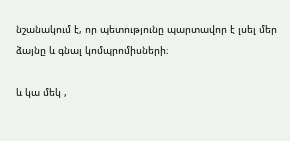նշանակում է, որ պետությունը պարտավոր է լսել մեր ձայնը և գնալ կոմպրոմիսների։

և կա մեկ ,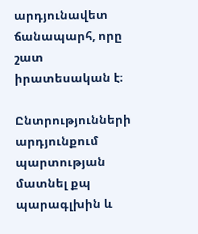արդյունավետ ճանապարհ, որը շատ իրատեսական է։

Ընտրությունների արդյունքում պարտության մատնել քպ պարագլխին և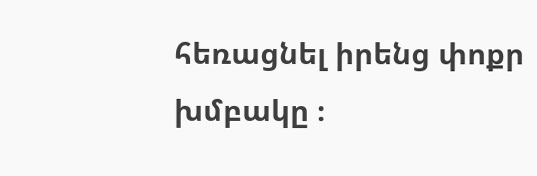հեռացնել իրենց փոքր խմբակը ։